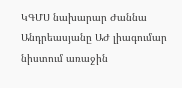ԿԳՄՍ նախարար Ժաննա Անդրեասյանը ԱԺ լիագումար նիստում առաջին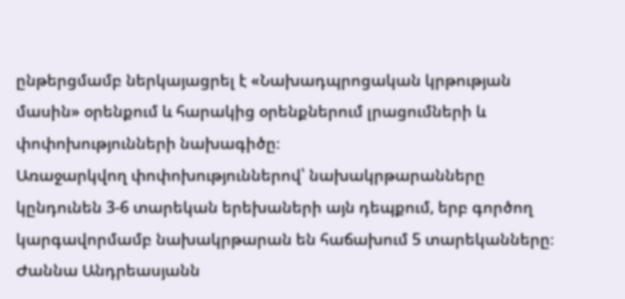ընթերցմամբ ներկայացրել է «Նախադպրոցական կրթության մասին» օրենքում և հարակից օրենքներում լրացումների և փոփոխությունների նախագիծը։
Առաջարկվող փոփոխություններով՝ նախակրթարանները կընդունեն 3-6 տարեկան երեխաների այն դեպքում, երբ գործող կարգավորմամբ նախակրթարան են հաճախում 5 տարեկանները։ Ժաննա Անդրեասյանն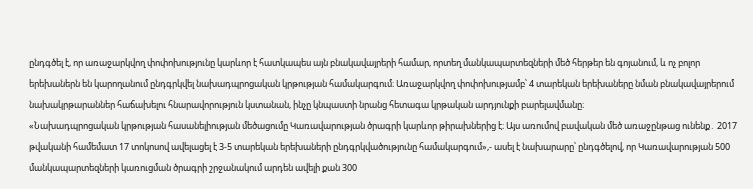ընդգծել է, որ առաջարկվող փոփոխությունը կարևոր է հատկապես այն բնակավայրերի համար, որտեղ մանկապարտեզների մեծ հերթեր են գոյանում, և ոչ բոլոր երեխաներն են կարողանում ընդգրկվել նախադպրոցական կրթության համակարգում։ Առաջարկվող փոփոխությամբ՝ 4 տարեկան երեխաները նման բնակավայրերում նախակրթարաններ հաճախելու հնարավորություն կստանան, ինչը կնպաստի նրանց հետագա կրթական արդյունքի բարելավմանը։
«Նախադպրոցական կրթության հասանելիության մեծացումը Կառավարության ծրագրի կարևոր թիրախներից է։ Այս առումով բավական մեծ առաջընթաց ունենք․ 2017 թվականի համեմատ 17 տոկոսով ավելացել է 3-5 տարեկան երեխաների ընդգրկվածությունը համակարգում»,- ասել է նախարարը՝ ընդգծելով, որ Կառավարության 500 մանկապարտեզների կառուցման ծրագրի շրջանակում արդեն ավելի քան 300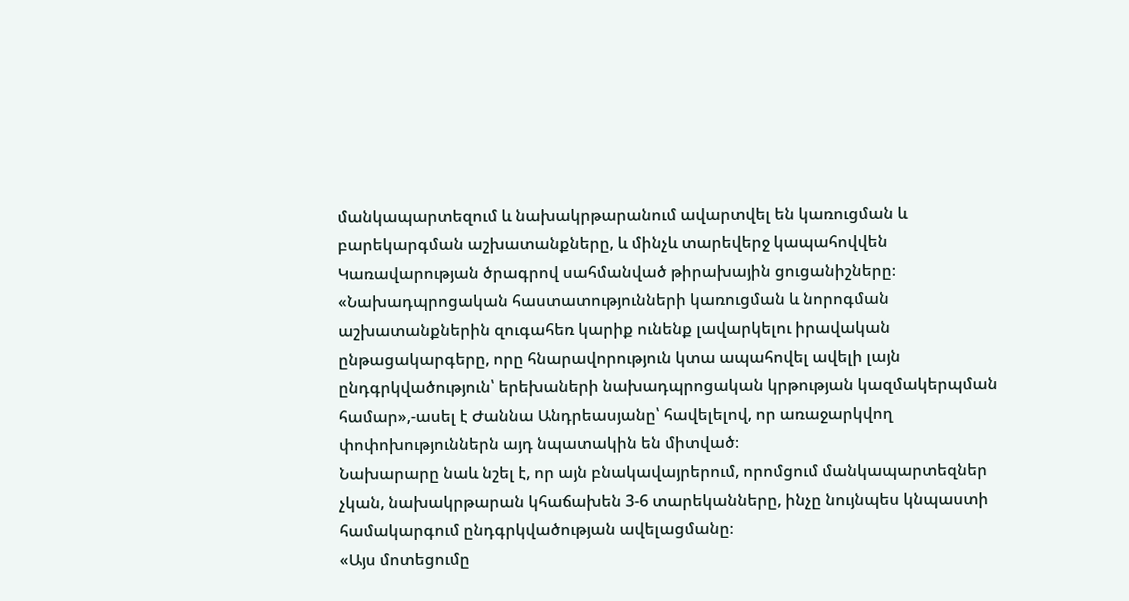մանկապարտեզում և նախակրթարանում ավարտվել են կառուցման և բարեկարգման աշխատանքները, և մինչև տարեվերջ կապահովվեն Կառավարության ծրագրով սահմանված թիրախային ցուցանիշները։
«Նախադպրոցական հաստատությունների կառուցման և նորոգման աշխատանքներին զուգահեռ կարիք ունենք լավարկելու իրավական ընթացակարգերը, որը հնարավորություն կտա ապահովել ավելի լայն ընդգրկվածություն՝ երեխաների նախադպրոցական կրթության կազմակերպման համար»,-ասել է Ժաննա Անդրեասյանը՝ հավելելով, որ առաջարկվող փոփոխություններն այդ նպատակին են միտված։
Նախարարը նաև նշել է, որ այն բնակավայրերում, որոմցում մանկապարտեզներ չկան, նախակրթարան կհաճախեն 3-6 տարեկանները, ինչը նույնպես կնպաստի համակարգում ընդգրկվածության ավելացմանը։
«Այս մոտեցումը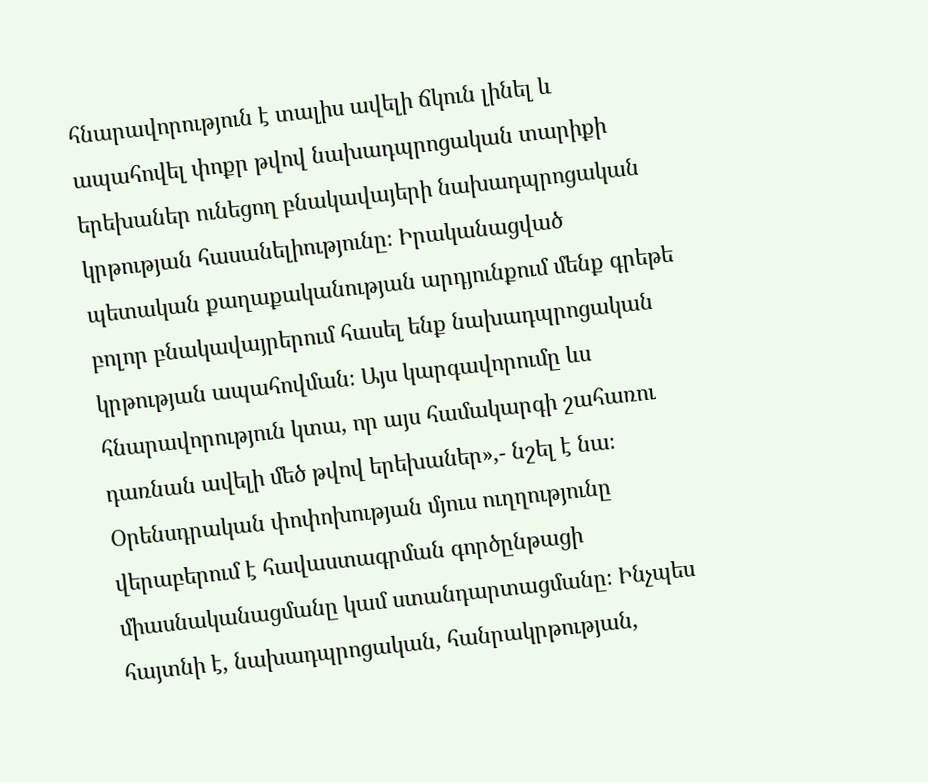հնարավորություն է տալիս ավելի ճկուն լինել և ապահովել փոքր թվով նախադպրոցական տարիքի երեխաներ ունեցող բնակավայերի նախադպրոցական կրթության հասանելիությունը։ Իրականացված պետական քաղաքականության արդյունքում մենք գրեթե բոլոր բնակավայրերում հասել ենք նախադպրոցական կրթության ապահովման։ Այս կարգավորումը ևս հնարավորություն կտա, որ այս համակարգի շահառու դառնան ավելի մեծ թվով երեխաներ»,- նշել է նա։
Օրենսդրական փոփոխության մյուս ուղղությունը վերաբերում է հավաստագրման գործընթացի միասնականացմանը կամ ստանդարտացմանը։ Ինչպես հայտնի է, նախադպրոցական, հանրակրթության,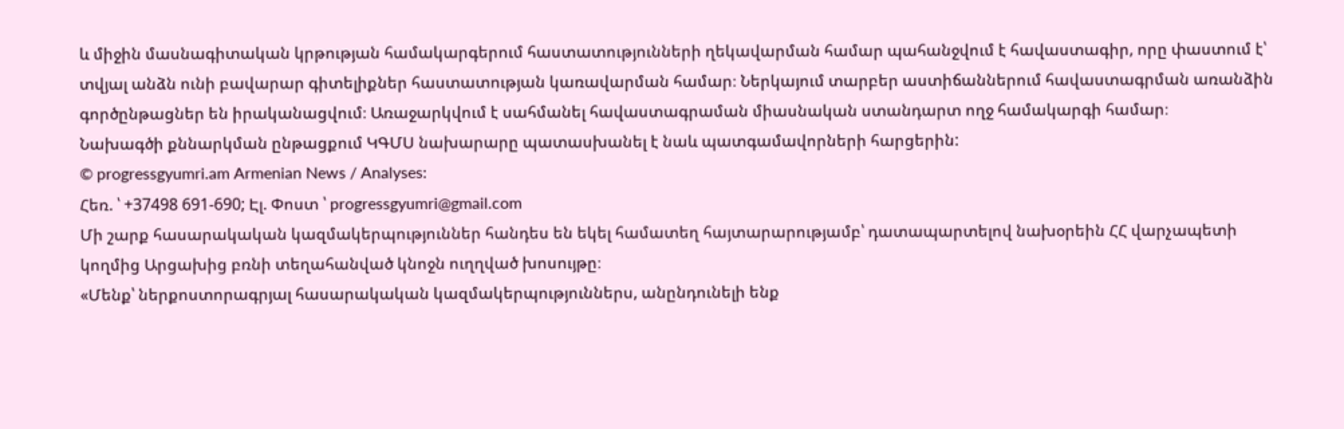և միջին մասնագիտական կրթության համակարգերում հաստատությունների ղեկավարման համար պահանջվում է հավաստագիր, որը փաստում է՝ տվյալ անձն ունի բավարար գիտելիքներ հաստատության կառավարման համար։ Ներկայում տարբեր աստիճաններում հավաստագրման առանձին գործընթացներ են իրականացվում։ Առաջարկվում է սահմանել հավաստագրաման միասնական ստանդարտ ողջ համակարգի համար։
Նախագծի քննարկման ընթացքում ԿԳՄՍ նախարարը պատասխանել է նաև պատգամավորների հարցերին:
© progressgyumri.am Armenian News / Analyses:
Հեռ. ՝ +37498 691-690; Էլ. Փոստ ՝ progressgyumri@gmail.com
Մի շարք հասարակական կազմակերպություններ հանդես են եկել համատեղ հայտարարությամբ՝ դատապարտելով նախօրեին ՀՀ վարչապետի կողմից Արցախից բռնի տեղահանված կնոջն ուղղված խոսույթը։
«Մենք՝ ներքոստորագրյալ հասարակական կազմակերպություններս, անընդունելի ենք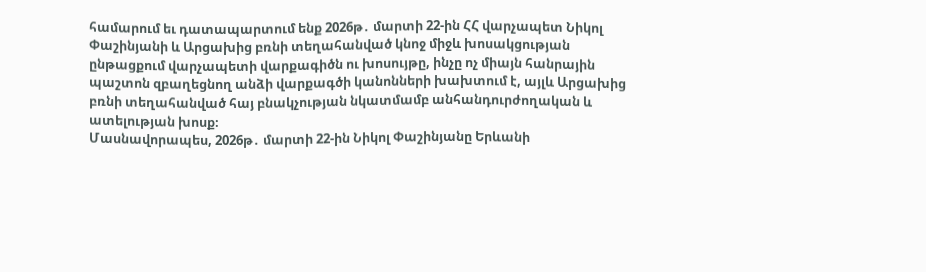համարում եւ դատապարտում ենք 2026թ․ մարտի 22-ին ՀՀ վարչապետ Նիկոլ Փաշինյանի և Արցախից բռնի տեղահանված կնոջ միջև խոսակցության ընթացքում վարչապետի վարքագիծն ու խոսույթը, ինչը ոչ միայն հանրային պաշտոն զբաղեցնող անձի վարքագծի կանոնների խախտում է, այլև Արցախից բռնի տեղահանված հայ բնակչության նկատմամբ անհանդուրժողական և ատելության խոսք։
Մասնավորապես, 2026թ․ մարտի 22-ին Նիկոլ Փաշինյանը Երևանի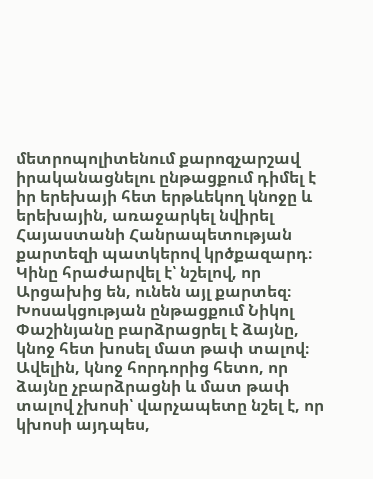մետրոպոլիտենում քարոզչարշավ իրականացնելու ընթացքում դիմել է իր երեխայի հետ երթևեկող կնոջը և երեխային, առաջարկել նվիրել Հայաստանի Հանրապետության քարտեզի պատկերով կրծքազարդ։ Կինը հրաժարվել է՝ նշելով, որ Արցախից են, ունեն այլ քարտեզ։ Խոսակցության ընթացքում Նիկոլ Փաշինյանը բարձրացրել է ձայնը, կնոջ հետ խոսել մատ թափ տալով։ Ավելին, կնոջ հորդորից հետո, որ ձայնը չբարձրացնի և մատ թափ տալով չխոսի՝ վարչապետը նշել է, որ կխոսի այդպես,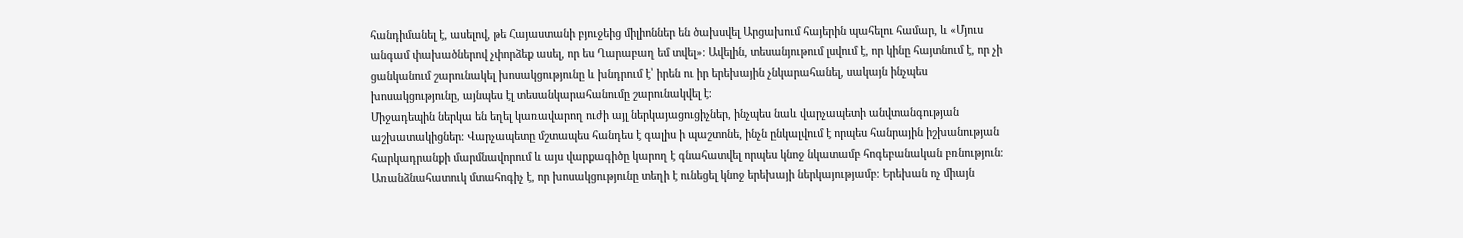հանդիմանել է, ասելով, թե Հայաստանի բյուջեից միլիոններ են ծախսվել Արցախում հայերին պահելու համար, և «Մյուս անգամ փախածներով չփորձեք ասել, որ ես Ղարաբաղ եմ տվել»։ Ավելին, տեսանյութում լսվում է, որ կինը հայտնում է, որ չի ցանկանում շարունակել խոսակցությունը և խնդրում է՝ իրեն ու իր երեխային չնկարահանել, սակայն ինչպես խոսակցությունը, այնպես էլ տեսանկարահանումը շարունակվել է։
Միջադեպին ներկա են եղել կառավարող ուժի այլ ներկայացուցիչներ, ինչպես նաև վարչապետի անվտանգության աշխատակիցներ։ Վարչապետը մշտապես հանդես է գալիս ի պաշտոնե, ինչն ընկալվում է որպես հանրային իշխանության հարկադրանքի մարմնավորում և այս վարքագիծը կարող է գնահատվել որպես կնոջ նկատամբ հոգեբանական բռնություն։
Առանձնահատուկ մտահոգիչ է, որ խոսակցությունը տեղի է ունեցել կնոջ երեխայի ներկայությամբ։ Երեխան ոչ միայն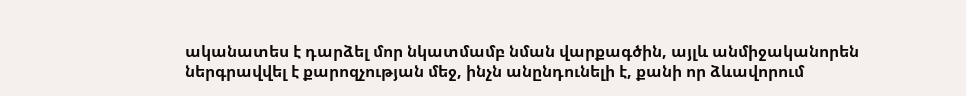ականատես է դարձել մոր նկատմամբ նման վարքագծին, այլև անմիջականորեն ներգրավվել է քարոզչության մեջ, ինչն անընդունելի է, քանի որ ձևավորում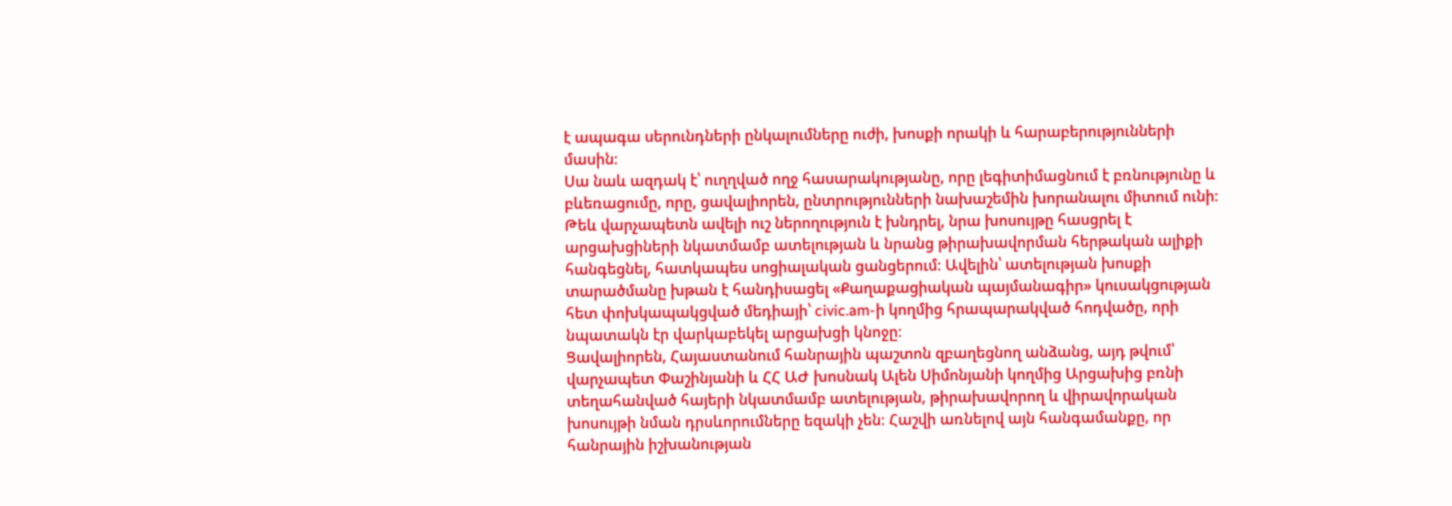է ապագա սերունդների ընկալումները ուժի, խոսքի որակի և հարաբերությունների մասին։
Սա նաև ազդակ է՝ ուղղված ողջ հասարակությանը, որը լեգիտիմացնում է բռնությունը և բևեռացումը, որը, ցավալիորեն, ընտրությունների նախաշեմին խորանալու միտում ունի։ Թեև վարչապետն ավելի ուշ ներողություն է խնդրել, նրա խոսույթը հասցրել է արցախցիների նկատմամբ ատելության և նրանց թիրախավորման հերթական ալիքի հանգեցնել, հատկապես սոցիալական ցանցերում։ Ավելին՝ ատելության խոսքի տարածմանը խթան է հանդիսացել «Քաղաքացիական պայմանագիր» կուսակցության հետ փոխկապակցված մեդիայի՝ civic.am-ի կողմից հրապարակված հոդվածը, որի նպատակն էր վարկաբեկել արցախցի կնոջը։
Ցավալիորեն, Հայաստանում հանրային պաշտոն զբաղեցնող անձանց, այդ թվում՝ վարչապետ Փաշինյանի և ՀՀ ԱԺ խոսնակ Ալեն Սիմոնյանի կողմից Արցախից բռնի տեղահանված հայերի նկատմամբ ատելության, թիրախավորող և վիրավորական խոսույթի նման դրսևորումները եզակի չեն։ Հաշվի առնելով այն հանգամանքը, որ հանրային իշխանության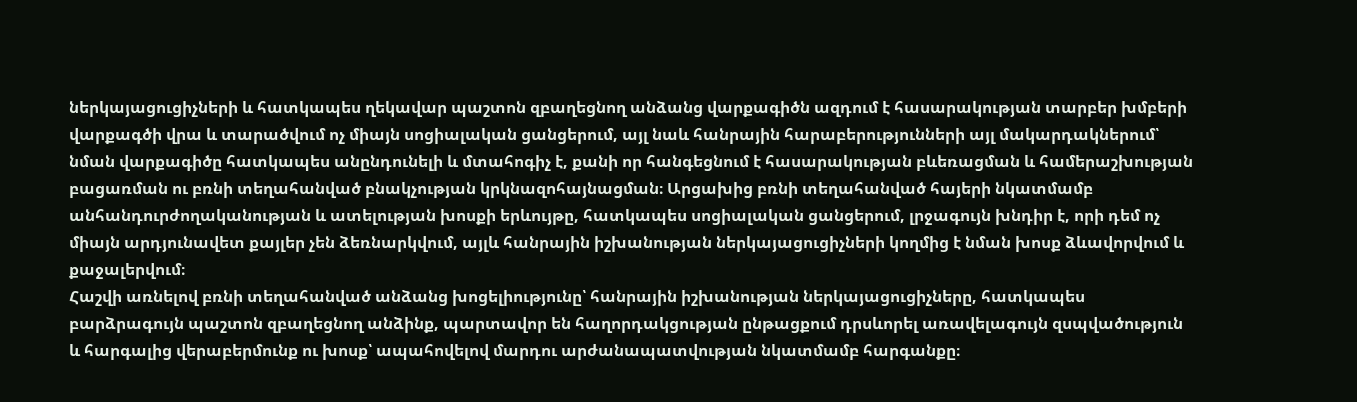ներկայացուցիչների և հատկապես ղեկավար պաշտոն զբաղեցնող անձանց վարքագիծն ազդում է հասարակության տարբեր խմբերի վարքագծի վրա և տարածվում ոչ միայն սոցիալական ցանցերում, այլ նաև հանրային հարաբերությունների այլ մակարդակներում՝ նման վարքագիծը հատկապես անընդունելի և մտահոգիչ է, քանի որ հանգեցնում է հասարակության բևեռացման և համերաշխության բացառման ու բռնի տեղահանված բնակչության կրկնազոհայնացման։ Արցախից բռնի տեղահանված հայերի նկատմամբ անհանդուրժողականության և ատելության խոսքի երևույթը, հատկապես սոցիալական ցանցերում, լրջագույն խնդիր է, որի դեմ ոչ միայն արդյունավետ քայլեր չեն ձեռնարկվում, այլև հանրային իշխանության ներկայացուցիչների կողմից է նման խոսք ձևավորվում և քաջալերվում։
Հաշվի առնելով բռնի տեղահանված անձանց խոցելիությունը՝ հանրային իշխանության ներկայացուցիչները, հատկապես բարձրագույն պաշտոն զբաղեցնող անձինք, պարտավոր են հաղորդակցության ընթացքում դրսևորել առավելագույն զսպվածություն և հարգալից վերաբերմունք ու խոսք՝ ապահովելով մարդու արժանապատվության նկատմամբ հարգանքը։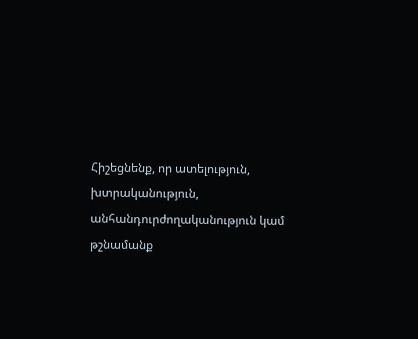Հիշեցնենք, որ ատելություն, խտրականություն, անհանդուրժողականություն կամ թշնամանք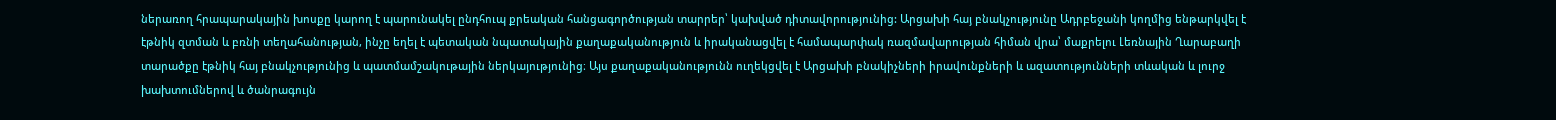ներառող հրապարակային խոսքը կարող է պարունակել ընդհուպ քրեական հանցագործության տարրեր՝ կախված դիտավորությունից: Արցախի հայ բնակչությունը Ադրբեջանի կողմից ենթարկվել է էթնիկ զտման և բռնի տեղահանության, ինչը եղել է պետական նպատակային քաղաքականություն և իրականացվել է համապարփակ ռազմավարության հիման վրա՝ մաքրելու Լեռնային Ղարաբաղի տարածքը էթնիկ հայ բնակչությունից և պատմամշակութային ներկայությունից։ Այս քաղաքականությունն ուղեկցվել է Արցախի բնակիչների իրավունքների և ազատությունների տևական և լուրջ խախտումներով և ծանրագույն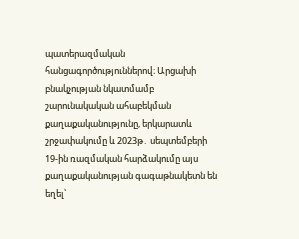պատերազմական հանցագործություններով։ Արցախի բնակչության նկատմամբ շարունակական ահաբեկման քաղաքականությունը, երկարատև շրջափակումը և 2023թ․ սեպտեմբերի 19-ին ռազմական հարձակումը այս քաղաքականության գագաթնակետն են եղել՝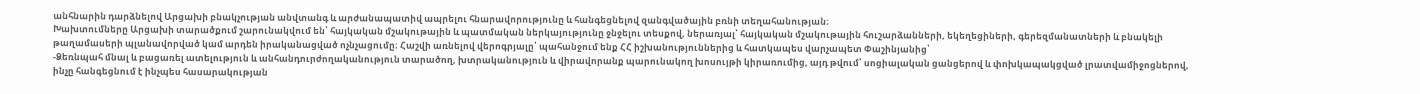անհնարին դարձնելով Արցախի բնակչության անվտանգ և արժանապատիվ ապրելու հնարավորությունը և հանգեցնելով զանգվածային բռնի տեղահանության։
Խախտումները Արցախի տարածքում շարունակվում են՝ հայկական մշակութային և պատմական ներկայությունը ջնջելու տեսքով, ներառյալ՝ հայկական մշակութային հուշարձանների, եկեղեցիների, գերեզմանատների և բնակելի թաղամասերի պլանավորված կամ արդեն իրականացված ոչնչացումը։ Հաշվի առնելով վերոգրյալը՝ պահանջում ենք ՀՀ իշխանություններից և հատկապես վարչապետ Փաշինյանից՝
-Ձեռնպահ մնալ և բացառել ատելություն և անհանդուրժողականություն տարածող, խտրականություն և վիրավորանք պարունակող խոսույթի կիրառումից, այդ թվում՝ սոցիալական ցանցերով և փոխկապակցված լրատվամիջոցներով, ինչը հանգեցնում է ինչպես հասարակության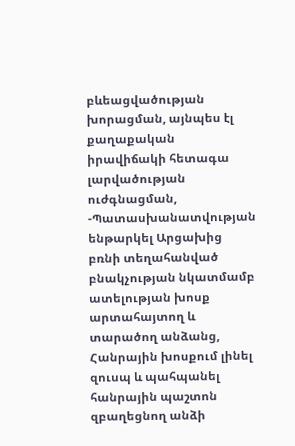բևեացվածության խորացման, այնպես էլ քաղաքական իրավիճակի հետագա լարվածության ուժգնացման,
-Պատասխանատվության ենթարկել Արցախից բռնի տեղահանված բնակչության նկատմամբ ատելության խոսք արտահայտող և տարածող անձանց, Հանրային խոսքում լինել զուսպ և պահպանել հանրային պաշտոն զբաղեցնող անձի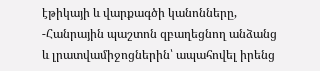էթիկայի և վարքագծի կանոնները,
-Հանրային պաշտոն զբաղեցնող անձանց և լրատվամիջոցներին՝ ապահովել իրենց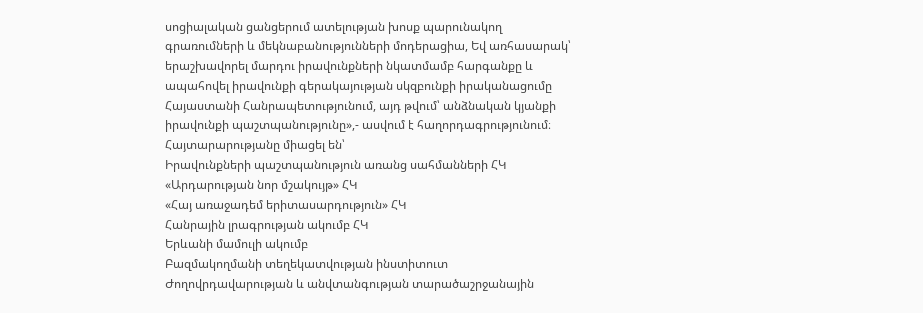սոցիալական ցանցերում ատելության խոսք պարունակող գրառումների և մեկնաբանությունների մոդերացիա, Եվ առհասարակ՝ երաշխավորել մարդու իրավունքների նկատմամբ հարգանքը և ապահովել իրավունքի գերակայության սկզբունքի իրականացումը Հայաստանի Հանրապետությունում, այդ թվում՝ անձնական կյանքի իրավունքի պաշտպանությունը»,- ասվում է հաղորդագրությունում։
Հայտարարությանը միացել են՝
Իրավունքների պաշտպանություն առանց սահմանների ՀԿ
«Արդարության նոր մշակույթ» ՀԿ
«Հայ առաջադեմ երիտասարդություն» ՀԿ
Հանրային լրագրության ակումբ ՀԿ
Երևանի մամուլի ակումբ
Բազմակողմանի տեղեկատվության ինստիտուտ
Ժողովրդավարության և անվտանգության տարածաշրջանային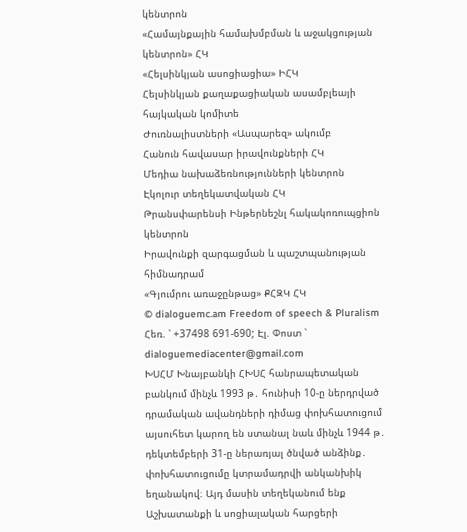կենտրոն
«Համայնքային համախմբման և աջակցության կենտրոն» ՀԿ
«Հելսինկյան ասոցիացիա» ԻՀԿ
Հելսինկյան քաղաքացիական ասամբլեայի հայկական կոմիտե
Ժուռնալիստների «Ասպարեզ» ակումբ
Հանուն հավասար իրավունքների ՀԿ
Մեդիա նախաձեռնությունների կենտրոն
Էկոլուր տեղեկատվական ՀԿ
Թրանսփարենսի Ինթերնեշնլ հակակոռուպցիոն կենտրոն
Իրավունքի զարգացման և պաշտպանության հիմնադրամ
«Գյումրու առաջընթաց» ՔՀԶԿ ՀԿ
© dialoguemc.am Freedom of speech & Pluralism
Հեռ. ՝ +37498 691-690; Էլ. Փոստ ՝ dialoguemediacenter@gmail.com
ԽՍՀՄ Խնայբանկի ՀԽՍՀ հանրապետական բանկում մինչև 1993 թ․ հունիսի 10-ը ներդրված դրամական ավանդների դիմաց փոխհատուցում այսուհետ կարող են ստանալ նաև մինչև 1944 թ․ դեկտեմբերի 31-ը ներառյալ ծնված անձինք․ փոխհատուցումը կտրամադրվի անկանխիկ եղանակով։ Այդ մասին տեղեկանում ենք Աշխատանքի և սոցիալական հարցերի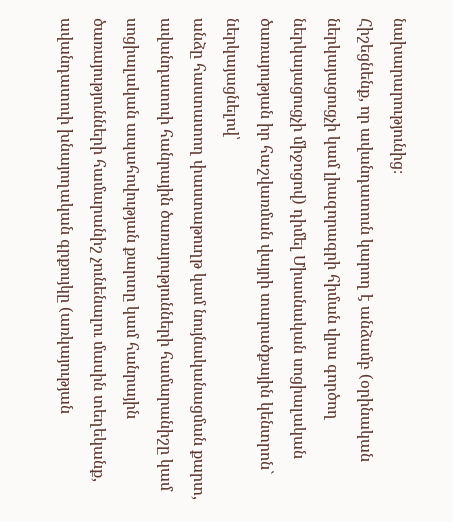նախարարությունից։
Հիշեցնենք, որ ավանդատուն կարող է անձամբ (օրինական ներկայացուցչի կամ լիազորագրի հիման վրա գործող ներկայացուցչի միջոցով) դիմել Միասնական սոցիալական ծառայության իր հաշվառման վայրի տարածքային կենտրոն` ներկայացնելով՝
անձը հաստատող փաստաթուղթ կամ նույնականացման քարտ,
ավանդատուի հանրային ծառայությունների համարանիշը կամ սոցիալական ապահովության քարտը կամ հանրային ծառայությունների համարանիշ չունենալու մասին տեղեկանք,
ավանդատուի խնայողական գրքույկը (առկայության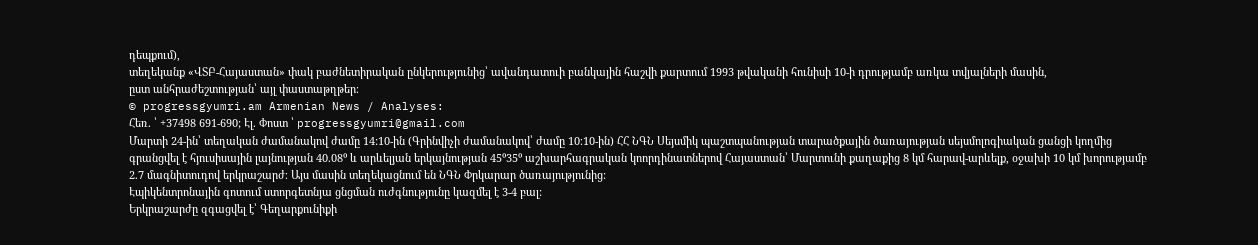դեպքում),
տեղեկանք «ՎՏԲ-Հայաստան» փակ բաժնետիրական ընկերությունից՝ ավանդատուի բանկային հաշվի քարտում 1993 թվականի հունիսի 10-ի դրությամբ առկա տվյալների մասին,
ըստ անհրաժեշտության՝ այլ փաստաթղթեր։
© progressgyumri.am Armenian News / Analyses:
Հեռ. ՝ +37498 691-690; Էլ. Փոստ ՝ progressgyumri@gmail.com
Մարտի 24-ին՝ տեղական ժամանակով ժամը 14:10-ին (Գրինվիչի ժամանակով՝ ժամը 10։10-ին) ՀՀ ՆԳՆ Սեյսմիկ պաշտպանության տարածքային ծառայության սեյսմոլոգիական ցանցի կողմից գրանցվել է հյուսիսային լայնության 40.08⁰ և արևելյան երկայնության 45⁰35⁰ աշխարհագրական կոորդինատներով Հայաստան՝ Մարտունի քաղաքից 8 կմ հարավ-արևելք, օջախի 10 կմ խորությամբ 2.7 մագնիտուդով երկրաշարժ։ Այս մասին տեղեկացնում են ՆԳՆ Փրկարար ծառայությունից:
Էպիկենտրոնային գոտում ստորգետնյա ցնցման ուժգնությունը կազմել է 3-4 բալ:
Երկրաշարժը զգացվել է՝ Գեղարքունիքի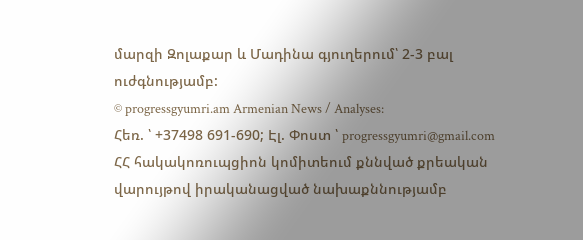մարզի Զոլաքար և Մադինա գյուղերում՝ 2-3 բալ ուժգնությամբ:
© progressgyumri.am Armenian News / Analyses:
Հեռ. ՝ +37498 691-690; Էլ. Փոստ ՝ progressgyumri@gmail.com
ՀՀ հակակոռուպցիոն կոմիտեում քննված քրեական վարույթով իրականացված նախաքննությամբ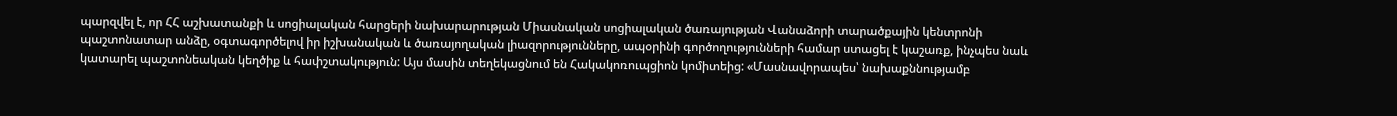պարզվել է, որ ՀՀ աշխատանքի և սոցիալական հարցերի նախարարության Միասնական սոցիալական ծառայության Վանաձորի տարածքային կենտրոնի պաշտոնատար անձը, օգտագործելով իր իշխանական և ծառայողական լիազորությունները, ապօրինի գործողությունների համար ստացել է կաշառք, ինչպես նաև կատարել պաշտոնեական կեղծիք և հափշտակություն: Այս մասին տեղեկացնում են Հակակոռուպցիոն կոմիտեից: «Մասնավորապես՝ նախաքննությամբ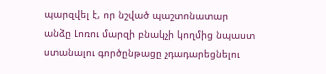պարզվել է, որ նշված պաշտոնատար անձը Լոռու մարզի բնակչի կողմից նպաստ ստանալու գործընթացը չդադարեցնելու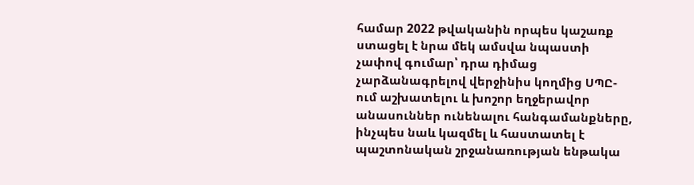համար 2022 թվականին որպես կաշառք ստացել է նրա մեկ ամսվա նպաստի չափով գումար՝ դրա դիմաց չարձանագրելով վերջինիս կողմից ՍՊԸ-ում աշխատելու և խոշոր եղջերավոր անասուններ ունենալու հանգամանքները, ինչպես նաև կազմել և հաստատել է պաշտոնական շրջանառության ենթակա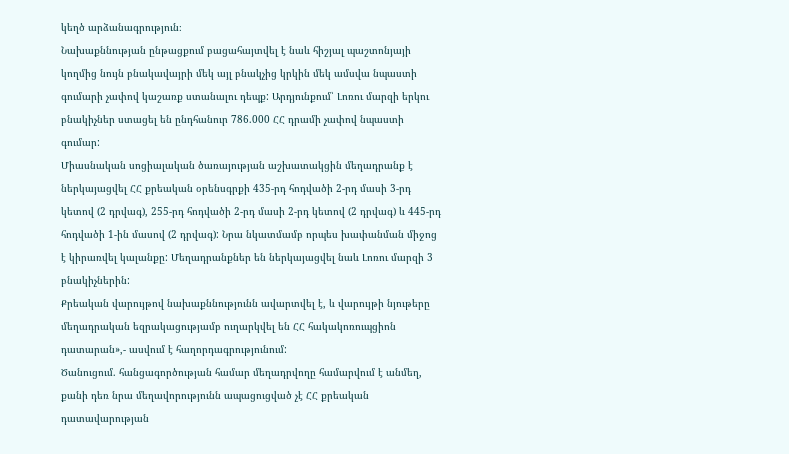կեղծ արձանագրություն։
Նախաքննության ընթացքում բացահայտվել է նաև հիշյալ պաշտոնյայի կողմից նույն բնակավայրի մեկ այլ բնակչից կրկին մեկ ամսվա նպաստի գումարի չափով կաշառք ստանալու դեպք: Արդյունքում՝ Լոռու մարզի երկու բնակիչներ ստացել են ընդհանուր 786.000 ՀՀ դրամի չափով նպաստի գումար:
Միասնական սոցիալական ծառայության աշխատակցին մեղադրանք է ներկայացվել ՀՀ քրեական օրենսգրքի 435-րդ հոդվածի 2-րդ մասի 3-րդ կետով (2 դրվագ), 255-րդ հոդվածի 2-րդ մասի 2-րդ կետով (2 դրվագ) և 445-րդ հոդվածի 1-ին մասով (2 դրվագ): Նրա նկատմամբ որպես խափանման միջոց է կիրառվել կալանքը: Մեղադրանքներ են ներկայացվել նաև Լոռու մարզի 3 բնակիչներին:
Քրեական վարույթով նախաքննությունն ավարտվել է, և վարույթի նյութերը մեղադրական եզրակացությամբ ուղարկվել են ՀՀ հակակոռուպցիոն դատարան»,- ասվում է հաղորդագրությունում:
Ծանուցում. հանցագործության համար մեղադրվողը համարվում է անմեղ, քանի դեռ նրա մեղավորությունն ապացուցված չէ ՀՀ քրեական դատավարության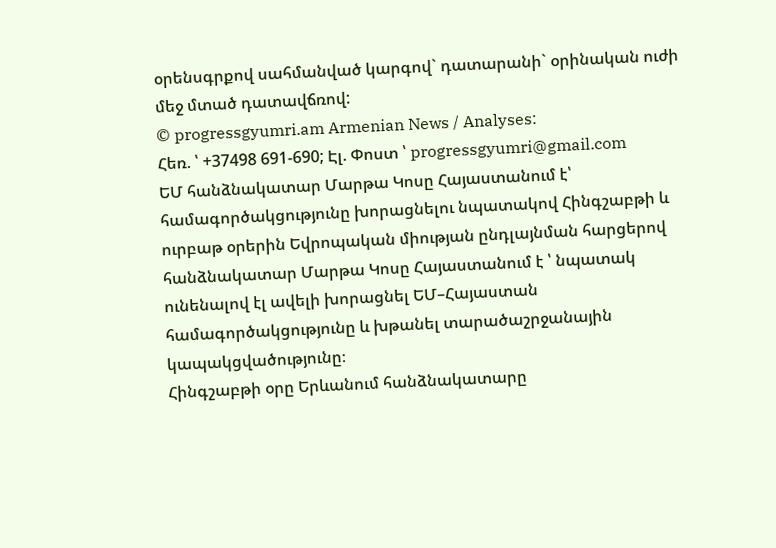օրենսգրքով սահմանված կարգով` դատարանի` օրինական ուժի մեջ մտած դատավճռով:
© progressgyumri.am Armenian News / Analyses:
Հեռ. ՝ +37498 691-690; Էլ. Փոստ ՝ progressgyumri@gmail.com
ԵՄ հանձնակատար Մարթա Կոսը Հայաստանում է՝ համագործակցությունը խորացնելու նպատակով Հինգշաբթի և ուրբաթ օրերին Եվրոպական միության ընդլայնման հարցերով հանձնակատար Մարթա Կոսը Հայաստանում է ՝ նպատակ ունենալով էլ ավելի խորացնել ԵՄ–Հայաստան համագործակցությունը և խթանել տարածաշրջանային կապակցվածությունը։
Հինգշաբթի օրը Երևանում հանձնակատարը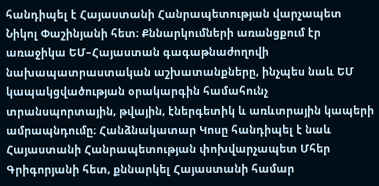հանդիպել է Հայաստանի Հանրապետության վարչապետ Նիկոլ Փաշինյանի հետ։ Քննարկումների առանցքում էր առաջիկա ԵՄ–Հայաստան գագաթնաժողովի նախապատրաստական աշխատանքները, ինչպես նաև ԵՄ կապակցվածության օրակարգին համահունչ տրանսպորտային, թվային, էներգետիկ և առևտրային կապերի ամրապնդումը։ Հանձնակատար Կոսը հանդիպել է նաև Հայաստանի Հանրապետության փոխվարչապետ Մհեր Գրիգորյանի հետ, քննարկել Հայաստանի համար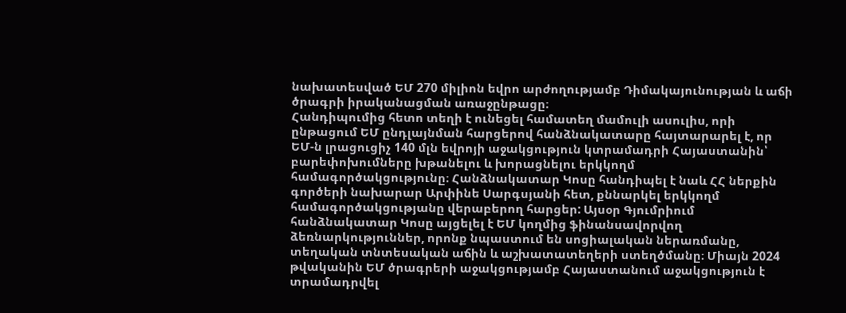նախատեսված ԵՄ 270 միլիոն եվրո արժողությամբ Դիմակայունության և աճի ծրագրի իրականացման առաջընթացը։
Հանդիպումից հետո տեղի է ունեցել համատեղ մամուլի ասուլիս, որի ընթացում ԵՄ ընդլայնման հարցերով հանձնակատարը հայտարարել է, որ ԵՄ-ն լրացուցիչ 140 մլն եվրոյի աջակցություն կտրամադրի Հայաստանին՝ բարեփոխումները խթանելու և խորացնելու երկկողմ համագործակցությունը։ Հանձնակատար Կոսը հանդիպել է նաև ՀՀ ներքին գործերի նախարար Արփինե Սարգսյանի հետ, քննարկել երկկողմ համագործակցությանը վերաբերող հարցեր: Այսօր Գյումրիում հանձնակատար Կոսը այցելել է ԵՄ կողմից ֆինանսավորվող ձեռնարկություններ, որոնք նպաստում են սոցիալական ներառմանը, տեղական տնտեսական աճին և աշխատատեղերի ստեղծմանը։ Միայն 2024 թվականին ԵՄ ծրագրերի աջակցությամբ Հայաստանում աջակցություն է տրամադրվել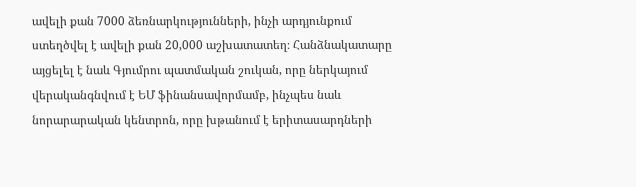ավելի քան 7000 ձեռնարկությունների, ինչի արդյունքում ստեղծվել է ավելի քան 20,000 աշխատատեղ։ Հանձնակատարը այցելել է նաև Գյումրու պատմական շուկան, որը ներկայում վերականգնվում է ԵՄ ֆինանսավորմամբ, ինչպես նաև նորարարական կենտրոն, որը խթանում է երիտասարդների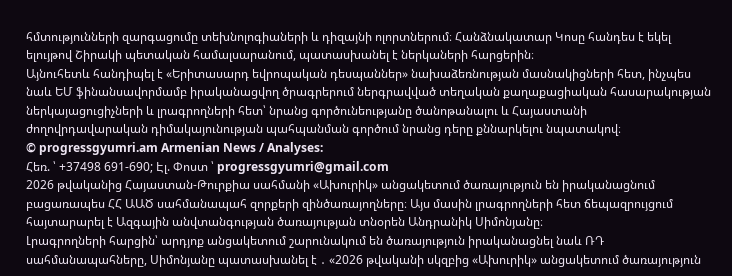հմտությունների զարգացումը տեխնոլոգիաների և դիզայնի ոլորտներում։ Հանձնակատար Կոսը հանդես է եկել ելույթով Շիրակի պետական համալսարանում, պատասխանել է ներկաների հարցերին։
Այնուհետև հանդիպել է «Երիտասարդ եվրոպական դեսպաններ» նախաձեռնության մասնակիցների հետ, ինչպես նաև ԵՄ ֆինանսավորմամբ իրականացվող ծրագրերում ներգրավված տեղական քաղաքացիական հասարակության ներկայացուցիչների և լրագրողների հետ՝ նրանց գործունեությանը ծանոթանալու և Հայաստանի ժողովրդավարական դիմակայունության պահպանման գործում նրանց դերը քննարկելու նպատակով։
© progressgyumri.am Armenian News / Analyses:
Հեռ. ՝ +37498 691-690; Էլ. Փոստ ՝ progressgyumri@gmail.com
2026 թվականից Հայաստան-Թուրքիա սահմանի «Ախուրիկ» անցակետում ծառայություն են իրականացնում բացառապես ՀՀ ԱԱԾ սահմանապահ զորքերի զինծառայողները։ Այս մասին լրագրողների հետ ճեպազրույցում հայտարարել է Ազգային անվտանգության ծառայության տնօրեն Անդրանիկ Սիմոնյանը։
Լրագրողների հարցին՝ արդյոք անցակետում շարունակում են ծառայություն իրականացնել նաև ՌԴ սահմանապահները, Սիմոնյանը պատասխանել է ․ «2026 թվականի սկզբից «Ախուրիկ» անցակետում ծառայություն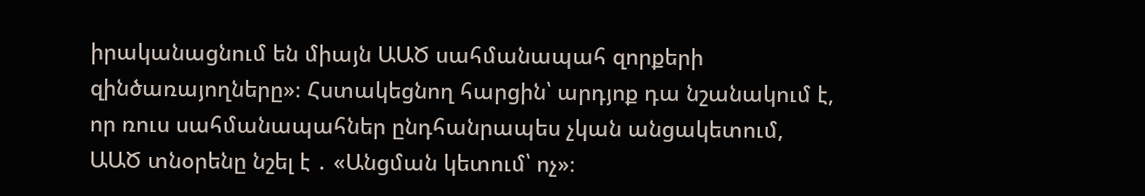իրականացնում են միայն ԱԱԾ սահմանապահ զորքերի զինծառայողները»։ Հստակեցնող հարցին՝ արդյոք դա նշանակում է, որ ռուս սահմանապահներ ընդհանրապես չկան անցակետում, ԱԱԾ տնօրենը նշել է ․ «Անցման կետում՝ ոչ»։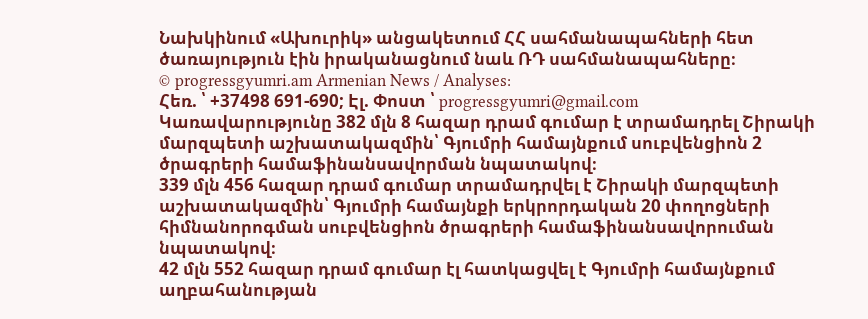Նախկինում «Ախուրիկ» անցակետում ՀՀ սահմանապահների հետ ծառայություն էին իրականացնում նաև ՌԴ սահմանապահները։
© progressgyumri.am Armenian News / Analyses:
Հեռ. ՝ +37498 691-690; Էլ. Փոստ ՝ progressgyumri@gmail.com
Կառավարությունը 382 մլն 8 հազար դրամ գումար է տրամադրել Շիրակի մարզպետի աշխատակազմին՝ Գյումրի համայնքում սուբվենցիոն 2 ծրագրերի համաֆինանսավորման նպատակով։
339 մլն 456 հազար դրամ գումար տրամադրվել է Շիրակի մարզպետի աշխատակազմին՝ Գյումրի համայնքի երկրորդական 20 փողոցների հիմնանորոգման սուբվենցիոն ծրագրերի համաֆինանսավորուման նպատակով։
42 մլն 552 հազար դրամ գումար էլ հատկացվել է Գյումրի համայնքում աղբահանության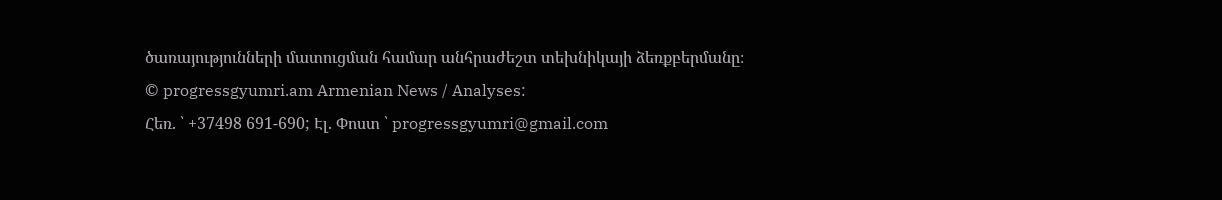ծառայությունների մատուցման համար անհրաժեշտ տեխնիկայի ձեռքբերմանը։
© progressgyumri.am Armenian News / Analyses:
Հեռ. ՝ +37498 691-690; Էլ. Փոստ ՝ progressgyumri@gmail.com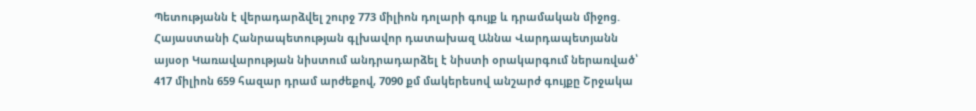Պետությանն է վերադարձվել շուրջ 773 միլիոն դոլարի գույք և դրամական միջոց. Հայաստանի Հանրապետության գլխավոր դատախազ Աննա Վարդապետյանն այսօր Կառավարության նիստում անդրադարձել է նիստի օրակարգում ներառված՝ 417 միլիոն 659 հազար դրամ արժեքով, 7090 քմ մակերեսով անշարժ գույքը Շրջակա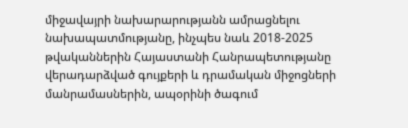միջավայրի նախարարությանն ամրացնելու նախապատմությանը, ինչպես նաև 2018-2025 թվականներին Հայաստանի Հանրապետությանը վերադարձված գույքերի և դրամական միջոցների մանրամասներին, ապօրինի ծագում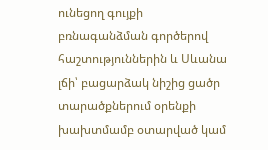ունեցող գույքի բռնագանձման գործերով հաշտություններին և Սևանա լճի՝ բացարձակ նիշից ցածր տարածքներում օրենքի խախտմամբ օտարված կամ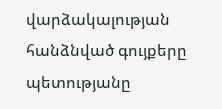վարձակալության հանձնված գույքերը պետությանը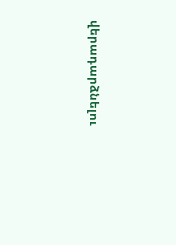վերադարձնելու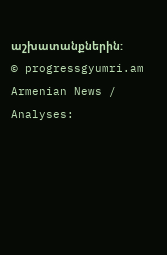աշխատանքներին:
© progressgyumri.am Armenian News / Analyses: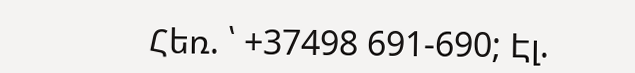Հեռ. ՝ +37498 691-690; Էլ.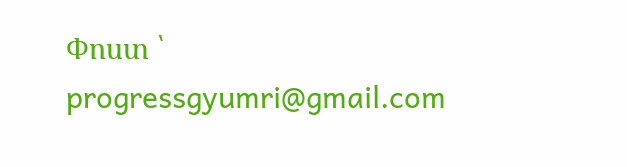Փոստ ՝ progressgyumri@gmail.com